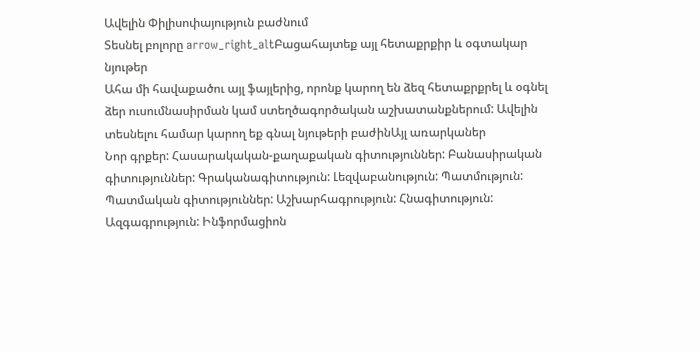Ավելին Փիլիսոփայություն բաժնում
Տեսնել բոլորը arrow_right_altԲացահայտեք այլ հետաքրքիր և օգտակար նյութեր
Ահա մի հավաքածու այլ ֆայլերից, որոնք կարող են ձեզ հետաքրքրել և օգնել ձեր ուսումնասիրման կամ ստեղծագործական աշխատանքներում: Ավելին տեսնելու համար կարող եք գնալ նյութերի բաժինԱյլ առարկաներ
Նոր գրքեր: Հասարակական-քաղաքական գիտություններ: Բանասիրական գիտություններ: Գրականագիտություն: Լեզվաբանություն: Պատմություն: Պատմական գիտություններ: Աշխարհագրություն: Հնագիտություն: Ազգագրություն: Ինֆորմացիոն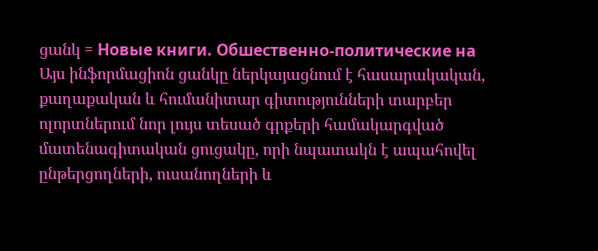ցանկ = Новые книги. Обшественно-политические на
Այս ինֆորմացիոն ցանկը ներկայացնում է հասարակական, քաղաքական և հումանիտար գիտությունների տարբեր ոլորտներում նոր լույս տեսած գրքերի համակարգված մատենագիտական ցուցակը, որի նպատակն է ապահովել ընթերցողների, ուսանողների և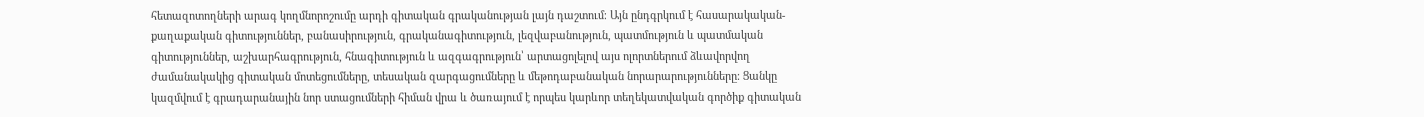հետազոտողների արագ կողմնորոշումը արդի գիտական գրականության լայն դաշտում։ Այն ընդգրկում է հասարակական-քաղաքական գիտություններ, բանասիրություն, գրականագիտություն, լեզվաբանություն, պատմություն և պատմական գիտություններ, աշխարհագրություն, հնագիտություն և ազգագրություն՝ արտացոլելով այս ոլորտներում ձևավորվող ժամանակակից գիտական մոտեցումները, տեսական զարգացումները և մեթոդաբանական նորարարությունները։ Ցանկը կազմվում է գրադարանային նոր ստացումների հիման վրա և ծառայում է որպես կարևոր տեղեկատվական գործիք գիտական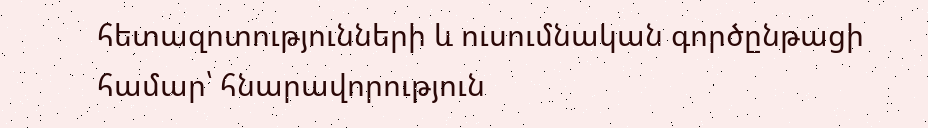հետազոտությունների և ուսումնական գործընթացի համար՝ հնարավորություն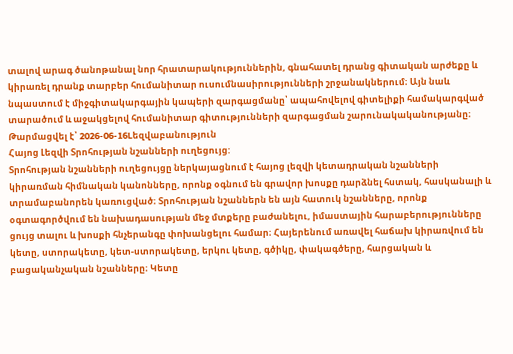տալով արագ ծանոթանալ նոր հրատարակություններին, գնահատել դրանց գիտական արժեքը և կիրառել դրանք տարբեր հումանիտար ուսումնասիրությունների շրջանակներում։ Այն նաև նպաստում է միջգիտակարգային կապերի զարգացմանը՝ ապահովելով գիտելիքի համակարգված տարածում և աջակցելով հումանիտար գիտությունների զարգացման շարունակականությանը։
Թարմացվել է՝ 2026-06-16Lեզվաբանություն
Հայոց Լեզվի Տրոհության նշանների ուղեցույց:
Տրոհության նշանների ուղեցույցը ներկայացնում է հայոց լեզվի կետադրական նշանների կիրառման հիմնական կանոնները, որոնք օգնում են գրավոր խոսքը դարձնել հստակ, հասկանալի և տրամաբանորեն կառուցված։ Տրոհության նշաններն են այն հատուկ նշանները, որոնք օգտագործվում են նախադասության մեջ մտքերը բաժանելու, իմաստային հարաբերությունները ցույց տալու և խոսքի հնչերանգը փոխանցելու համար։ Հայերենում առավել հաճախ կիրառվում են կետը, ստորակետը, կետ-ստորակետը, երկու կետը, գծիկը, փակագծերը, հարցական և բացականչական նշանները։ Կետը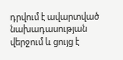դրվում է ավարտված նախադասության վերջում և ցույց է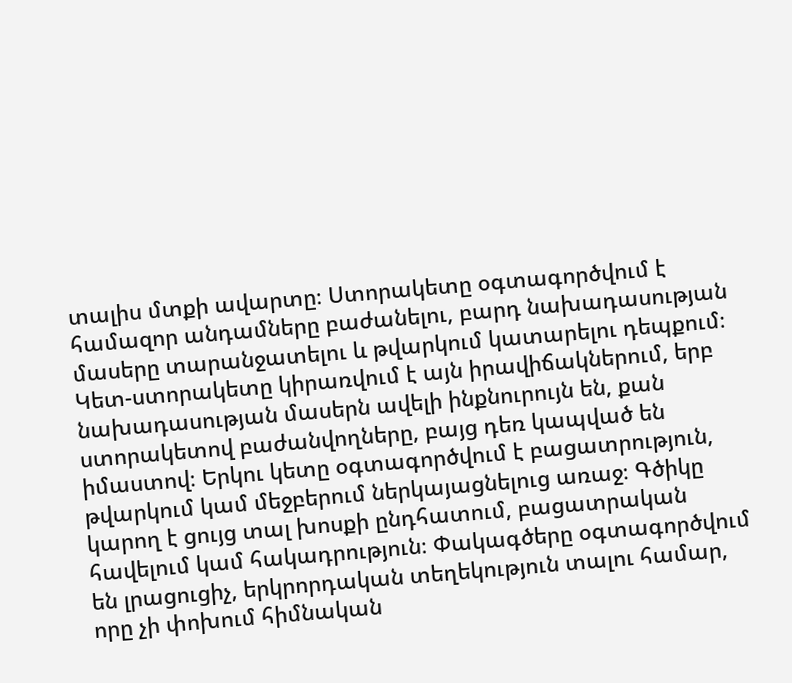տալիս մտքի ավարտը։ Ստորակետը օգտագործվում է համազոր անդամները բաժանելու, բարդ նախադասության մասերը տարանջատելու և թվարկում կատարելու դեպքում։ Կետ-ստորակետը կիրառվում է այն իրավիճակներում, երբ նախադասության մասերն ավելի ինքնուրույն են, քան ստորակետով բաժանվողները, բայց դեռ կապված են իմաստով։ Երկու կետը օգտագործվում է բացատրություն, թվարկում կամ մեջբերում ներկայացնելուց առաջ։ Գծիկը կարող է ցույց տալ խոսքի ընդհատում, բացատրական հավելում կամ հակադրություն։ Փակագծերը օգտագործվում են լրացուցիչ, երկրորդական տեղեկություն տալու համար, որը չի փոխում հիմնական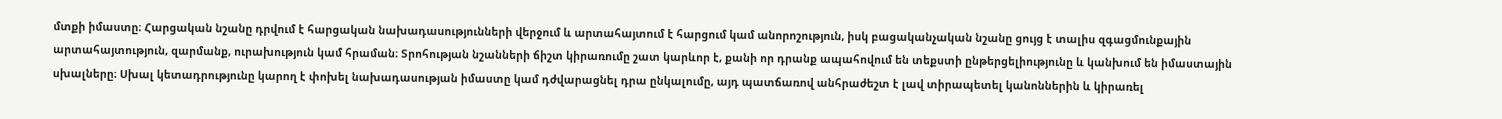մտքի իմաստը։ Հարցական նշանը դրվում է հարցական նախադասությունների վերջում և արտահայտում է հարցում կամ անորոշություն, իսկ բացականչական նշանը ցույց է տալիս զգացմունքային արտահայտություն, զարմանք, ուրախություն կամ հրաման։ Տրոհության նշանների ճիշտ կիրառումը շատ կարևոր է, քանի որ դրանք ապահովում են տեքստի ընթերցելիությունը և կանխում են իմաստային սխալները։ Սխալ կետադրությունը կարող է փոխել նախադասության իմաստը կամ դժվարացնել դրա ընկալումը, այդ պատճառով անհրաժեշտ է լավ տիրապետել կանոններին և կիրառել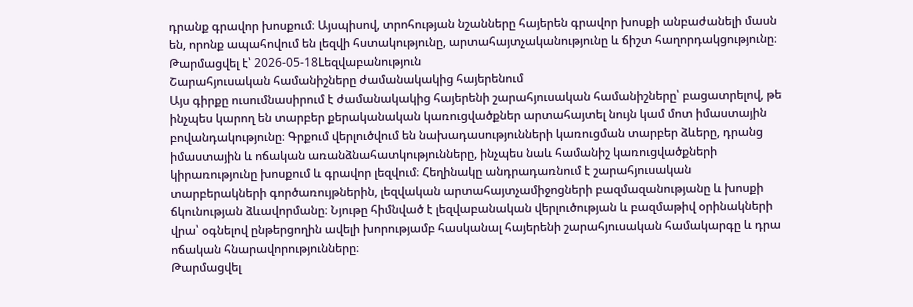դրանք գրավոր խոսքում։ Այսպիսով, տրոհության նշանները հայերեն գրավոր խոսքի անբաժանելի մասն են, որոնք ապահովում են լեզվի հստակությունը, արտահայտչականությունը և ճիշտ հաղորդակցությունը։
Թարմացվել է՝ 2026-05-18Lեզվաբանություն
Շարահյուսական համանիշները ժամանակակից հայերենում
Այս գիրքը ուսումնասիրում է ժամանակակից հայերենի շարահյուսական համանիշները՝ բացատրելով, թե ինչպես կարող են տարբեր քերականական կառուցվածքներ արտահայտել նույն կամ մոտ իմաստային բովանդակությունը։ Գրքում վերլուծվում են նախադասությունների կառուցման տարբեր ձևերը, դրանց իմաստային և ոճական առանձնահատկությունները, ինչպես նաև համանիշ կառուցվածքների կիրառությունը խոսքում և գրավոր լեզվում։ Հեղինակը անդրադառնում է շարահյուսական տարբերակների գործառույթներին, լեզվական արտահայտչամիջոցների բազմազանությանը և խոսքի ճկունության ձևավորմանը։ Նյութը հիմնված է լեզվաբանական վերլուծության և բազմաթիվ օրինակների վրա՝ օգնելով ընթերցողին ավելի խորությամբ հասկանալ հայերենի շարահյուսական համակարգը և դրա ոճական հնարավորությունները։
Թարմացվել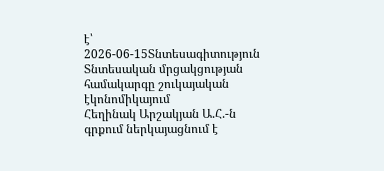է՝ 2026-06-15Տնտեսագիտություն
Տնտեսական մրցակցության համակարգը շուկայական էկոնոմիկայում
Հեղինակ Արշակյան Ա.Հ.-ն գրքում ներկայացնում է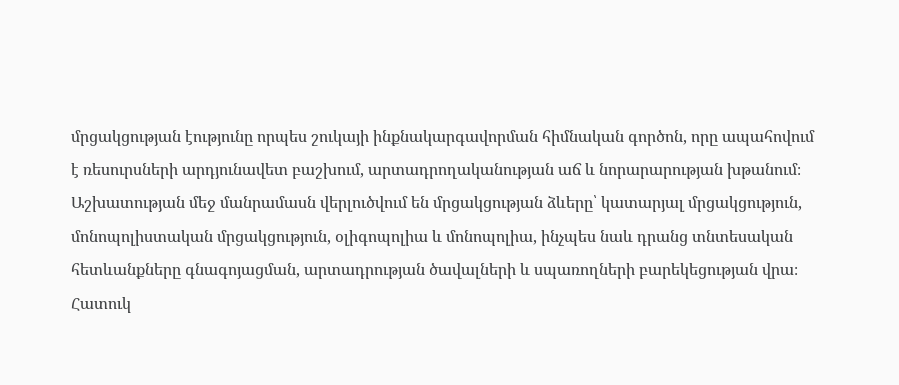մրցակցության էությունը որպես շուկայի ինքնակարգավորման հիմնական գործոն, որը ապահովում է ռեսուրսների արդյունավետ բաշխում, արտադրողականության աճ և նորարարության խթանում։ Աշխատության մեջ մանրամասն վերլուծվում են մրցակցության ձևերը՝ կատարյալ մրցակցություն, մոնոպոլիստական մրցակցություն, օլիգոպոլիա և մոնոպոլիա, ինչպես նաև դրանց տնտեսական հետևանքները գնագոյացման, արտադրության ծավալների և սպառողների բարեկեցության վրա։ Հատուկ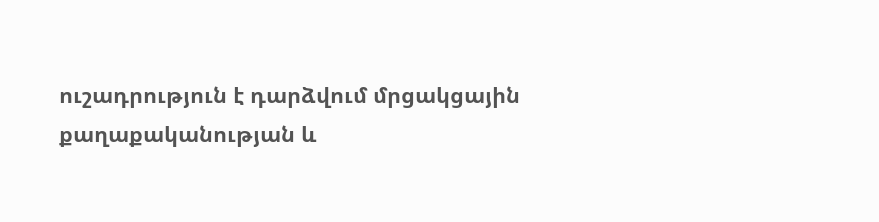ուշադրություն է դարձվում մրցակցային քաղաքականության և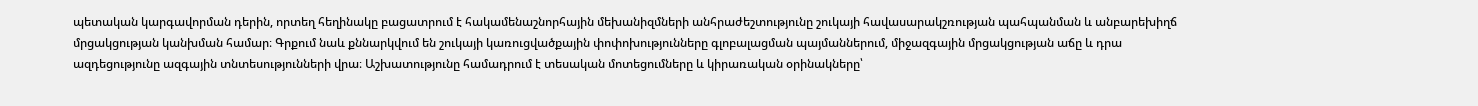պետական կարգավորման դերին, որտեղ հեղինակը բացատրում է հակամենաշնորհային մեխանիզմների անհրաժեշտությունը շուկայի հավասարակշռության պահպանման և անբարեխիղճ մրցակցության կանխման համար։ Գրքում նաև քննարկվում են շուկայի կառուցվածքային փոփոխությունները գլոբալացման պայմաններում, միջազգային մրցակցության աճը և դրա ազդեցությունը ազգային տնտեսությունների վրա։ Աշխատությունը համադրում է տեսական մոտեցումները և կիրառական օրինակները՝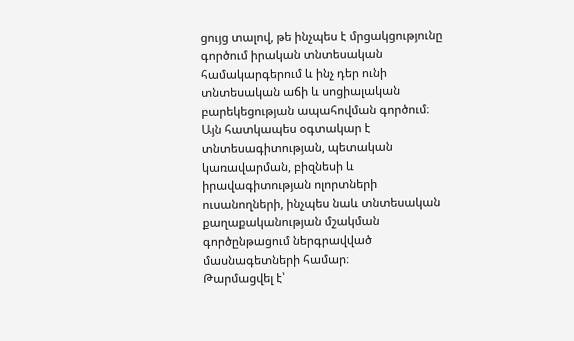ցույց տալով, թե ինչպես է մրցակցությունը գործում իրական տնտեսական համակարգերում և ինչ դեր ունի տնտեսական աճի և սոցիալական բարեկեցության ապահովման գործում։ Այն հատկապես օգտակար է տնտեսագիտության, պետական կառավարման, բիզնեսի և իրավագիտության ոլորտների ուսանողների, ինչպես նաև տնտեսական քաղաքականության մշակման գործընթացում ներգրավված մասնագետների համար։
Թարմացվել է՝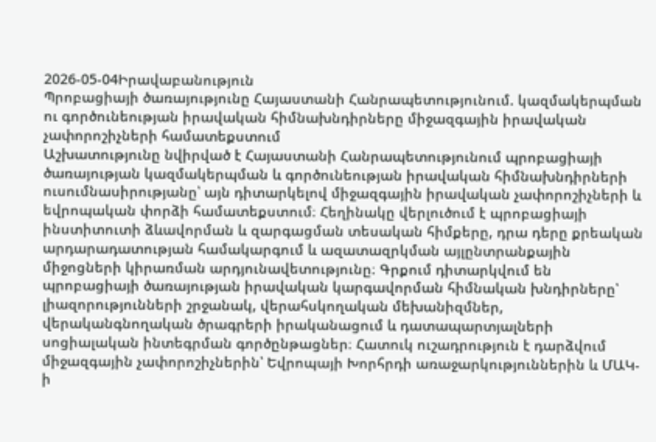2026-05-04Իրավաբանություն
Պրոբացիայի ծառայությունը Հայաստանի Հանրապետությունում. կազմակերպման ու գործունեության իրավական հիմնախնդիրները միջազգային իրավական չափորոշիչների համատեքստում
Աշխատությունը նվիրված է Հայաստանի Հանրապետությունում պրոբացիայի ծառայության կազմակերպման և գործունեության իրավական հիմնախնդիրների ուսումնասիրությանը՝ այն դիտարկելով միջազգային իրավական չափորոշիչների և եվրոպական փորձի համատեքստում։ Հեղինակը վերլուծում է պրոբացիայի ինստիտուտի ձևավորման և զարգացման տեսական հիմքերը, դրա դերը քրեական արդարադատության համակարգում և ազատազրկման այլընտրանքային միջոցների կիրառման արդյունավետությունը։ Գրքում դիտարկվում են պրոբացիայի ծառայության իրավական կարգավորման հիմնական խնդիրները՝ լիազորությունների շրջանակ, վերահսկողական մեխանիզմներ, վերականգնողական ծրագրերի իրականացում և դատապարտյալների սոցիալական ինտեգրման գործընթացներ։ Հատուկ ուշադրություն է դարձվում միջազգային չափորոշիչներին՝ Եվրոպայի Խորհրդի առաջարկություններին և ՄԱԿ-ի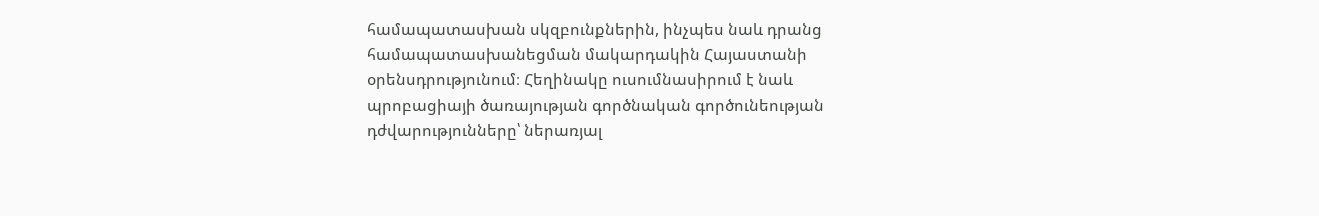համապատասխան սկզբունքներին, ինչպես նաև դրանց համապատասխանեցման մակարդակին Հայաստանի օրենսդրությունում։ Հեղինակը ուսումնասիրում է նաև պրոբացիայի ծառայության գործնական գործունեության դժվարությունները՝ ներառյալ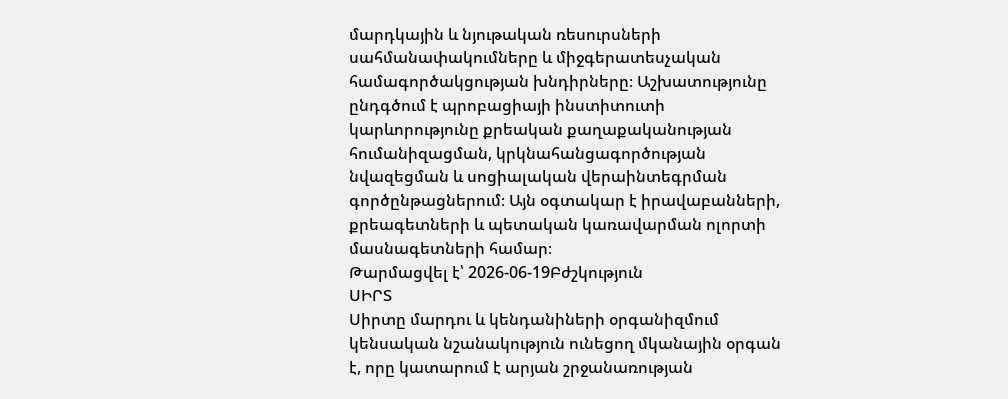մարդկային և նյութական ռեսուրսների սահմանափակումները և միջգերատեսչական համագործակցության խնդիրները։ Աշխատությունը ընդգծում է պրոբացիայի ինստիտուտի կարևորությունը քրեական քաղաքականության հումանիզացման, կրկնահանցագործության նվազեցման և սոցիալական վերաինտեգրման գործընթացներում։ Այն օգտակար է իրավաբանների, քրեագետների և պետական կառավարման ոլորտի մասնագետների համար։
Թարմացվել է՝ 2026-06-19Բժշկություն
ՍԻՐՏ
Սիրտը մարդու և կենդանիների օրգանիզմում կենսական նշանակություն ունեցող մկանային օրգան է, որը կատարում է արյան շրջանառության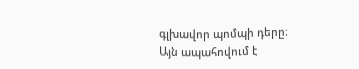գլխավոր պոմպի դերը։ Այն ապահովում է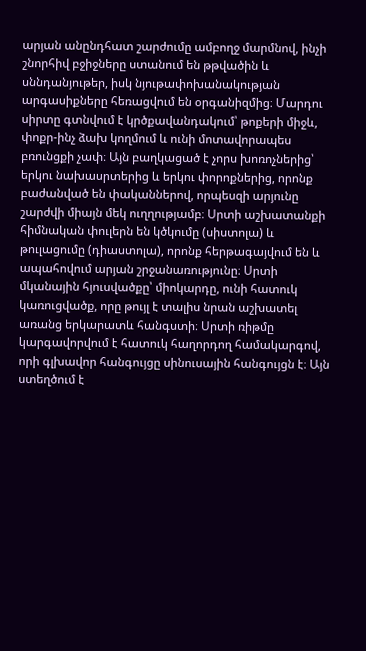արյան անընդհատ շարժումը ամբողջ մարմնով, ինչի շնորհիվ բջիջները ստանում են թթվածին և սննդանյութեր, իսկ նյութափոխանակության արգասիքները հեռացվում են օրգանիզմից։ Մարդու սիրտը գտնվում է կրծքավանդակում՝ թոքերի միջև, փոքր-ինչ ձախ կողմում և ունի մոտավորապես բռունցքի չափ։ Այն բաղկացած է չորս խոռոչներից՝ երկու նախասրտերից և երկու փորոքներից, որոնք բաժանված են փականներով, որպեսզի արյունը շարժվի միայն մեկ ուղղությամբ։ Սրտի աշխատանքի հիմնական փուլերն են կծկումը (սիստոլա) և թուլացումը (դիաստոլա), որոնք հերթագայվում են և ապահովում արյան շրջանառությունը։ Սրտի մկանային հյուսվածքը՝ միոկարդը, ունի հատուկ կառուցվածք, որը թույլ է տալիս նրան աշխատել առանց երկարատև հանգստի։ Սրտի ռիթմը կարգավորվում է հատուկ հաղորդող համակարգով, որի գլխավոր հանգույցը սինուսային հանգույցն է։ Այն ստեղծում է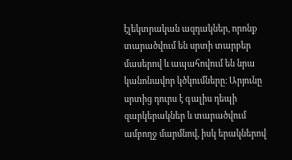էլեկտրական ազդակներ, որոնք տարածվում են սրտի տարբեր մասերով և ապահովում են նրա կանոնավոր կծկումները։ Արյունը սրտից դուրս է գալիս դեպի զարկերակներ և տարածվում ամբողջ մարմնով, իսկ երակներով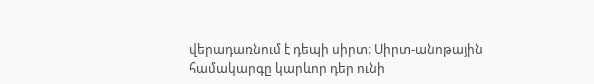վերադառնում է դեպի սիրտ։ Սիրտ-անոթային համակարգը կարևոր դեր ունի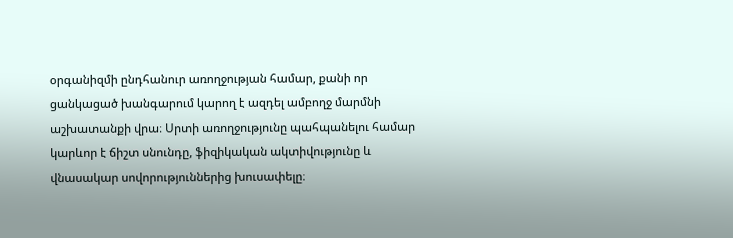օրգանիզմի ընդհանուր առողջության համար, քանի որ ցանկացած խանգարում կարող է ազդել ամբողջ մարմնի աշխատանքի վրա։ Սրտի առողջությունը պահպանելու համար կարևոր է ճիշտ սնունդը, ֆիզիկական ակտիվությունը և վնասակար սովորություններից խուսափելը։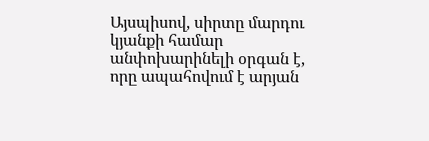Այսպիսով, սիրտը մարդու կյանքի համար անփոխարինելի օրգան է, որը ապահովում է արյան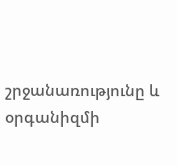շրջանառությունը և օրգանիզմի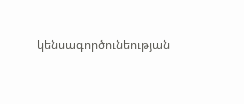կենսագործունեության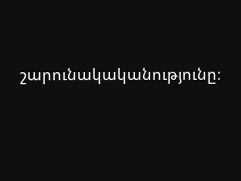շարունակականությունը։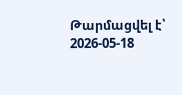Թարմացվել է՝ 2026-05-18